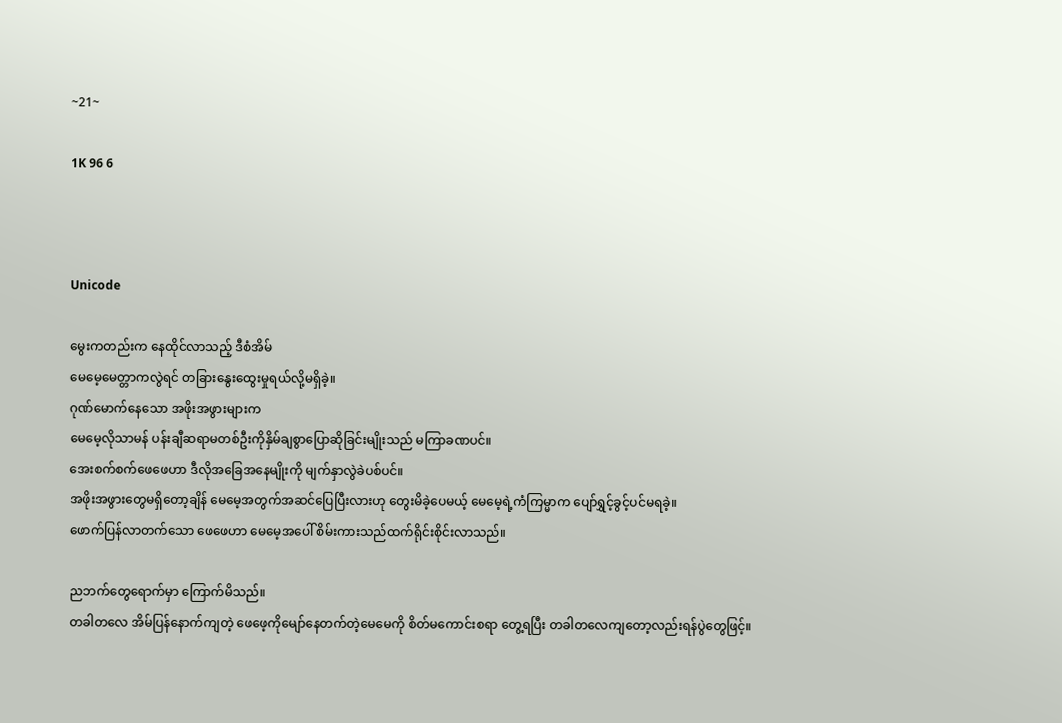~21~

1K 96 6



Unicode

မွေးကတည်းက နေထိုင်လာသည့် ဒီစံအိမ်
မေမေ့မေတ္တာကလွဲရင် တခြားနွေးထွေးမှုရယ်လို့မရှိခဲ့။
ဂုဏ်မောက်နေသော အဖိုးအဖွားများက
မေမေ့လိုသာမန် ပန်းချီဆရာမတစ်ဦးကိုနှိမ်ချစွာပြောဆိုခြင်းမျိုးသည် မကြာခဏပင်။
အေးစက်စက်ဖေဖေဟာ ဒီလိုအခြေအနေမျိုးကို မျက်နှာလွဲခဲပစ်ပင်။
အဖိုးအဖွားတွေမရှိတော့ချိန် မေမေ့အတွက်အဆင်ပြေပြီးလားဟု တွေးမိခဲ့ပေမယ့် မေမေ့ရဲ့ကံကြမ္မာက ပျော်ရွှင့်ခွင့်ပင်မရခဲ့။
ဖောက်ပြန်လာတက်သော ဖေဖေဟာ မေမေ့အပေါ် စိမ်းကားသည်ထက်ရိုင်းစိုင်းလာသည်။

ညဘက်တွေရောက်မှာ ကြောက်မိသည်။
တခါတလေ အိမ်ပြန်နောက်ကျတဲ့ ဖေဖေ့ကိုမျော်နေတက်တဲ့မေမေကို စိတ်မကောင်းစရာ တွေ့ရပြီး တခါတလေကျတော့လည်းရန်ပွဲတွေဖြင့်။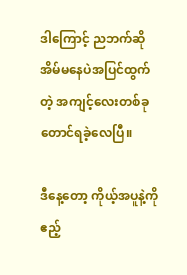ဒါကြောင့် ညဘက်ဆို အိမ်မနေပဲအပြင်ထွက်တဲ့ အကျင့်လေးတစ်ခုတောင်ရခဲ့လေပြီ။

ဒီနေ့တော့ ကိုယ့်အပူနဲ့ကို ဧည့်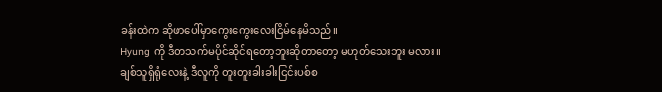ခန်းထဲက ဆိုဖာပေါ်မှာကွေးကွေးလေးငြိမ်နေမိသည်။
Hyung ကို ဒီတသက်မပိုင်ဆိုင်ရတော့ဘူးဆိုတာတော့ မဟုတ်သေးဘူး မလား။
ချစ်သူရှိရုံလေးနဲ့ ဒီလူကို တူးတူးခါးခါးငြင်းပစ်စ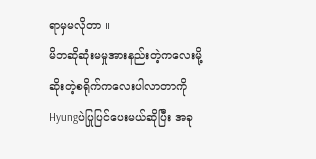ရာမှမလိုတာ ။
မိဘဆိုဆုံးမမှုအားနည်းတဲ့ကလေးမို့ ဆိုးတဲ့စရိုက်ကလေးပါလာတာကို Hyungပဲပြုပြင်ပေးမယ်ဆိုပြီး အခု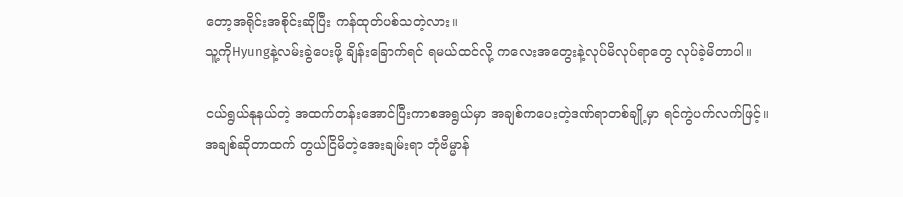တော့အရိုင်းအစိုင်းဆိုပြီး ကန်ထုတ်ပစ်သတဲ့လား။
သူ့ကိုHyungနဲ့လမ်းခွဲပေးဖို့ ချိန်းခြောက်ရင် ရမယ်ထင်လို့ ကလေးအတွေးနဲ့လုပ်မိလုပ်ရာတွေ လုပ်ခဲ့မိတာပါ။

ငယ်ရွယ်နုနယ်တဲ့ အထက်တန်းအောင်ပြီးကာစအရွယ်မှာ အချစ်ကပေးတဲ့ဒဏ်ရာတစ်ချို့မှာ ရင်ကွဲပက်လက်ဖြင့်။
အချစ်ဆိုတာထက် တွယ်ငြိမိတဲ့အေးချမ်းရာ ဘုံဗိမ္မာန်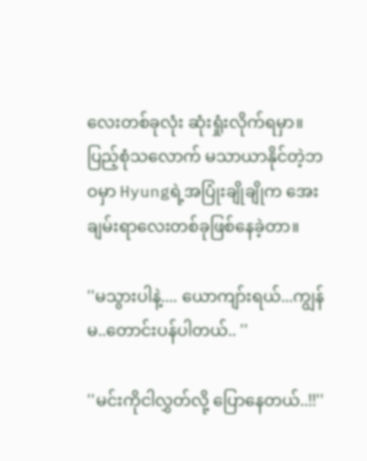လေးတစ်ခုလုံး ဆုံးရှုံးလိုက်ရမှာ။
ပြည့်စုံသလောက် မသာယာနိုင်တဲ့ဘဝမှာ Hyungရဲ့အပြုံးချိုချိုက အေးချမ်းရာလေးတစ်ခုဖြစ်နေခဲ့တာ။

''မသွားပါနဲ့.... ယောကျာ်းရယ်...ကျွန်မ..တောင်းပန်ပါတယ်.. ''

''မင်းကိုငါလွှတ်လို့ ပြောနေတယ်..!!''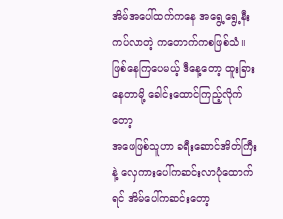အိမ်အပေါ်ထက်ကနေ အရွေ့ရွေ့နီးကပ်လာတဲ့ ကတောက်ကစဖြစ်သံ။
ဖြစ်နေကြပေမယ့် ဒီနေ့တော့ ထူးခြားနေတာမို့ ခေါင်းထောင်ကြည့်လိုက်တော့
အဖေဖြစ်သူဟာ ခရီးဆောင်အိတ်ကြီးနဲ့ လှေကားပေါ်ကဆင်းလာပုံထောက်ရင် အိမ်ပေါ်ကဆင်းတော့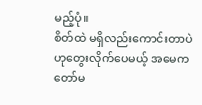မည့်ပုံ။
စိတ်ထဲ မရှိလည်းကောင်းတာပဲဟုတွေးလိုက်ပေမယ့် အမေကတော်မ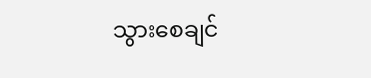သွားစေချင်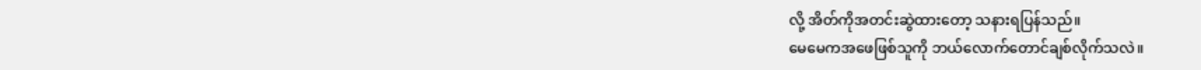လို့ အိတ်ကိုအတင်းဆွဲထားတော့ သနားရပြန်သည်။
မေမေကအဖေဖြစ်သူကို ဘယ်လောက်တောင်ချစ်လိုက်သလဲ။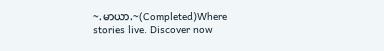~.မာယာ.~(Completed)Where stories live. Discover now